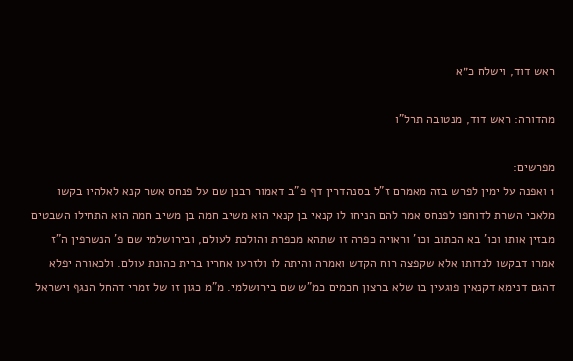ראש דוד, וישלח כ״א

מהדורה: ראש דוד, מנטובה תרל"ו

מפרשים:
1 ואפנה על ימין לפרש בזה מאמרם ז"ל בסנהדרין דף פ"ב דאמור רבנן שם על פנחס אשר קנא לאלהיו בקשו מלאכי השרת לדוחפו לפנחס אמר להם הניחו לו קנאי בן קנאי הוא משיב חמה בן משיב חמה הוא התחילו השבטים מבזין אותו וכו' בא הכתוב וכו' וראויה כפרה זו שתהא מכפרת והולכת לעולם, ובירושלמי שם פ' הנשרפין ה"ז אמרו דבקשו לנדותו אלא שקפצה רוח הקדש ואמרה והיתה לו ולזרעו אחריו ברית כהונת עולם. ולכאורה יפלא דהגם דנימא דקנאין פוגעין בו שלא ברצון חכמים כמ"ש שם בירושלמי. מ"מ כגון זו של זמרי דהחל הנגף וישראל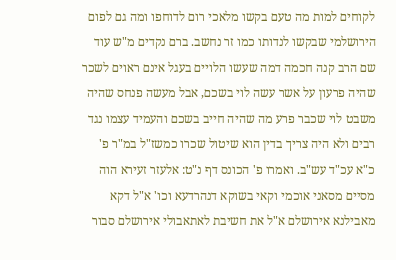לקוחים למות מה טעם בקשו מלאכי רום לדוחפו ומה גם לפום הירושלמי שבקשו לנדותו כמו זר נחשב. ברם נקדים מ"ש עוד שם הרב קנה חכמה דמה שעשו הלויים בעגל אינם ראוים לשכר שהיה פרעון על אשר עשה לוי בשכם, אבל מעשה פנחס שהיה משבט לוי שכבר פרע מה שהיה חייב בשכם והעמיד עצמו נגד רבים ולא היה צריך בדין הוא שיטול שכרו כמשז"ל במ"ר פ' כ"א עכ"ד עש"ב. ואמרו פ' הכונס דף נ"ט: אלעזר זעירא הוה מסיים מסאני אוכמי וקאי בשוקא דנהרדעא וכו' א"ל דקא מאבילנא אירושלם א"ל את חשיבת לאתאבולי אירושלם סבור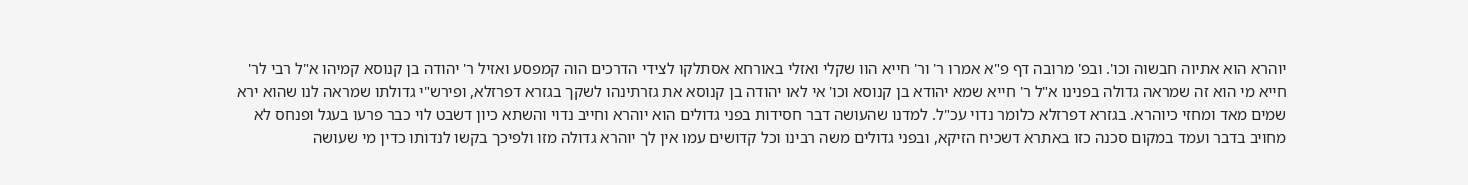יוהרא הוא אתיוה חבשוה וכו'. ובפ' מרובה דף פ"א אמרו ר' ור' חייא הוו שקלי ואזלי באורחא אסתלקו לצידי הדרכים הוה קמפסע ואזיל ר' יהודה בן קנוסא קמיהו א"ל רבי לר' חייא מי הוא זה שמראה גדולה בפנינו א"ל ר' חייא שמא יהודא בן קנוסא וכו' אי לאו יהודה בן קנוסא את גזרתינהו לשקך בגזרא דפרזלא, ופירש"י גדולתו שמראה לנו שהוא ירא שמים מאד ומחזי כיוהרא. בגזרא דפרזלא כלומר נדוי עכ"ל. למדנו שהעושה דבר חסידות בפני גדולים הוא יוהרא וחייב נדוי והשתא כיון דשבט לוי כבר פרעו בעגל ופנחס לא מחויב בדבר ועמד במקום סכנה כזו באתרא דשכיח הזיקא, ובפני גדולים משה רבינו וכל קדושים עמו אין לך יוהרא גדולה מזו ולפיכך בקשו לנדותו כדין מי שעושה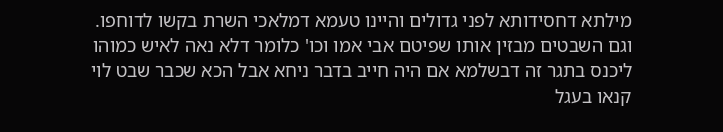מילתא דחסידותא לפני גדולים והיינו טעמא דמלאכי השרת בקשו לדוחפו. וגם השבטים מבזין אותו שפיטם אבי אמו וכו' כלומר דלא נאה לאיש כמוהו ליכנס בתגר זה דבשלמא אם היה חייב בדבר ניחא אבל הכא שכבר שבט לוי קנאו בעגל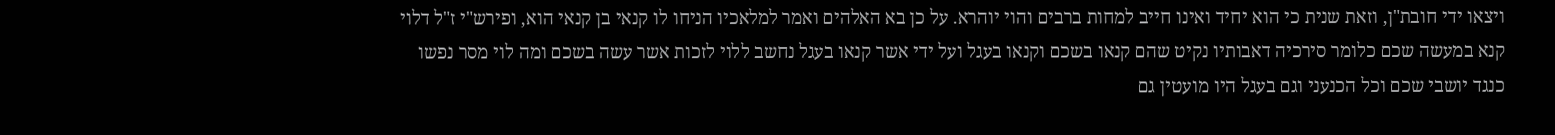ויצאו ידי חובת"ן, וזאת שנית כי הוא יחיד ואינו חייב למחות ברבים והוי יוהרא. על כן בא האלהים ואמר למלאכיו הניחו לו קנאי בן קנאי הוא, ופירש"י ז"ל דלוי קנא במעשה שכם כלומר סירכיה דאבותיו נקיט שהם קנאו בשכם וקנאו בעגל ועל ידי אשר קנאו בעגל נחשב ללוי לזכות אשר עשה בשכם ומה לוי מסר נפשו כנגד יושבי שכם וכל הכנעני וגם בעגל היו מועטין גם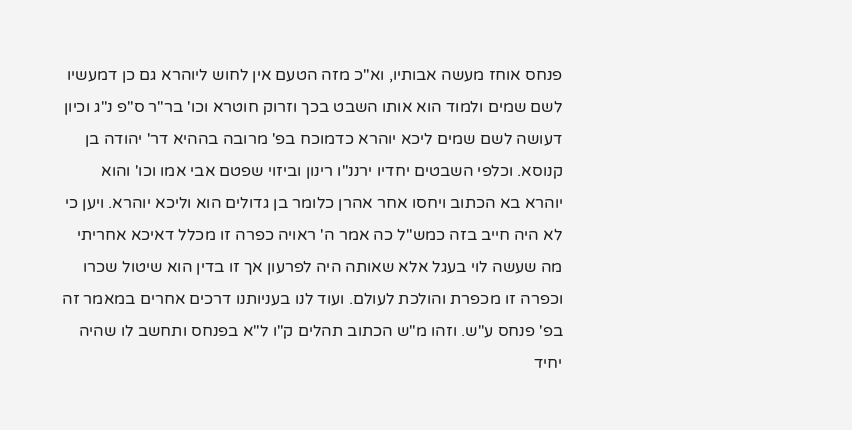פנחס אוחז מעשה אבותיו, וא"כ מזה הטעם אין לחוש ליוהרא גם כן דמעשיו לשם שמים ולמוד הוא אותו השבט בכך וזרוק חוטרא וכו' בר"ר ס"פ נ"ג וכיון דעושה לשם שמים ליכא יוהרא כדמוכח בפ' מרובה בההיא דר' יהודה בן קנוסא. וכלפי השבטים יחדיו ירננ"ו רינון וביזוי שפטם אבי אמו וכו' והוא יוהרא בא הכתוב ויחסו אחר אהרן כלומר בן גדולים הוא וליכא יוהרא. ויען כי לא היה חייב בזה כמש"ל כה אמר ה' ראויה כפרה זו מכלל דאיכא אחריתי מה שעשה לוי בעגל אלא שאותה היה לפרעון אך זו בדין הוא שיטול שכרו וכפרה זו מכפרת והולכת לעולם. ועוד לנו בעניותנו דרכים אחרים במאמר זה בפ' פנחס ע"ש. וזהו מ"ש הכתוב תהלים ק"ו ל"א בפנחס ותחשב לו שהיה יחיד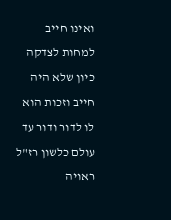ואינו חייב למחות לצדקה כיון שלא היה חייב וזכות הוא לו לדור ודור עד עולם כלשון רז"ל ראויה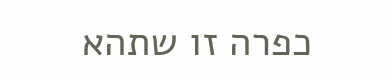כפרה זו שתהא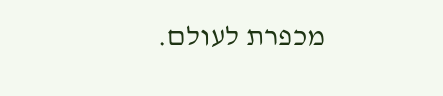מכפרת לעולם.